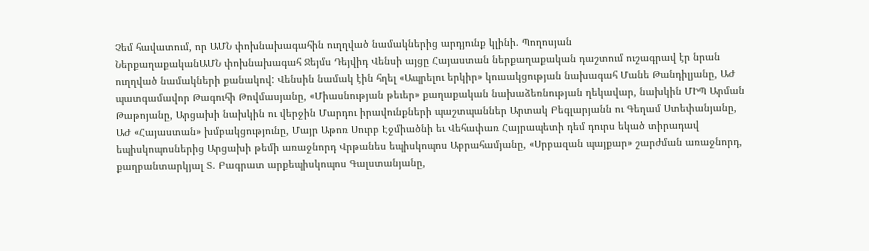Չեմ հավատում, որ ԱՄՆ փոխնախագահին ուղղված նամակներից արդյունք կլինի. Պողոսյան
ՆերքաղաքականԱՄՆ փոխնախագահ Ջեյմս Դեյվիդ Վենսի այցը Հայաստան ներքաղաքական դաշտում ուշագրավ էր նրան ուղղված նամակների քանակով: Վենսին նամակ էին հղել «Ապրելու երկիր» կուսակցության նախագահ Մանե Թանդիլյանը, ԱԺ պատգամավոր Թագուհի Թովմասյանը, «Միասնության թեւեր» քաղաքական նախաձեռնության ղեկավար, նախկին ՄԻՊ Արման Թաթոյանը, Արցախի նախկին ու վերջին Մարդու իրավունքների պաշտպաններ Արտակ Բեգլարյանն ու Գեղամ Ստեփանյանը, ԱԺ «Հայաստան» խմբակցությունը, Մայր Աթոռ Սուրբ Էջմիածնի եւ Վեհափառ Հայրապետի դեմ դուրս եկած տիրադավ եպիսկոպոսներից Արցախի թեմի առաջնորդ Վրթանես եպիսկոպոս Աբրահամյանը, «Սրբազան պայքար» շարժման առաջնորդ, քաղբանտարկյալ Տ. Բագրատ արքեպիսկոպոս Գալստանյանը,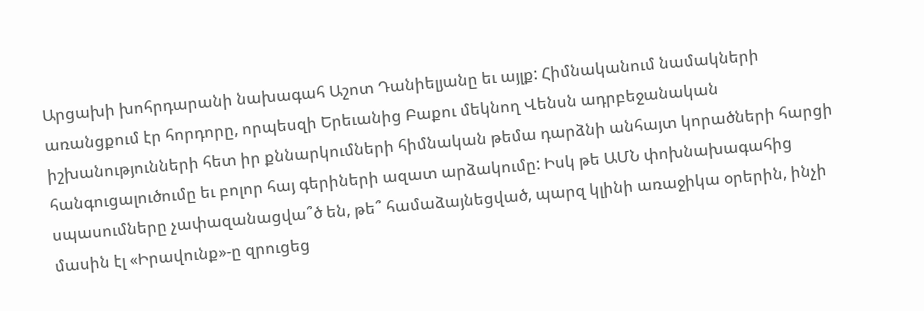Արցախի խոհրդարանի նախագահ Աշոտ Դանիելյանը եւ այլք: Հիմնականում նամակների առանցքում էր հորդորը, որպեսզի Երեւանից Բաքու մեկնող Վենսն ադրբեջանական իշխանությունների հետ իր քննարկումների հիմնական թեմա դարձնի անհայտ կորածների հարցի հանգուցալուծումը եւ բոլոր հայ գերիների ազատ արձակումը: Իսկ թե ԱՄՆ փոխնախագահից սպասումները չափազանացվա՞ծ են, թե՞ համաձայնեցված, պարզ կլինի առաջիկա օրերին, ինչի մասին էլ «Իրավունք»-ը զրուցեց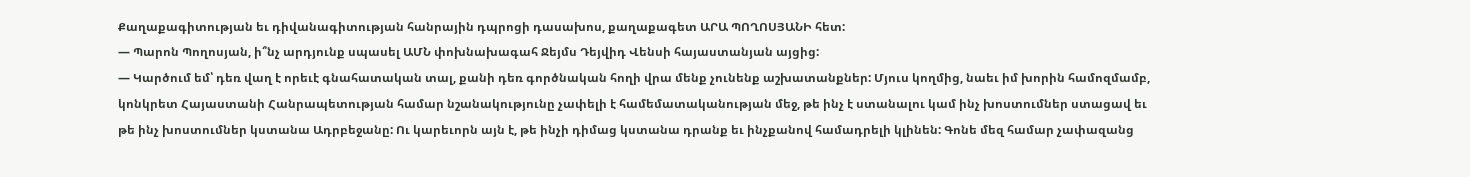Քաղաքագիտության եւ դիվանագիտության հանրային դպրոցի դասախոս, քաղաքագետ ԱՐԱ ՊՈՂՈՍՅԱՆԻ հետ:
— Պարոն Պողոսյան, ի՞նչ արդյունք սպասել ԱՄՆ փոխնախագահ Ջեյմս Դեյվիդ Վենսի հայաստանյան այցից:
— Կարծում եմ՝ դեռ վաղ է որեւէ գնահատական տալ, քանի դեռ գործնական հողի վրա մենք չունենք աշխատանքներ: Մյուս կողմից, նաեւ իմ խորին համոզմամբ, կոնկրետ Հայաստանի Հանրապետության համար նշանակությունը չափելի է համեմատականության մեջ, թե ինչ է ստանալու կամ ինչ խոստումներ ստացավ եւ թե ինչ խոստումներ կստանա Ադրբեջանը: Ու կարեւորն այն է, թե ինչի դիմաց կստանա դրանք եւ ինչքանով համադրելի կլինեն: Գոնե մեզ համար չափազանց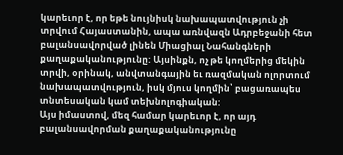կարեւոր է, որ եթե նույնիսկ նախապատվություն չի տրվում Հայաստանին, ապա առնվազն Ադրբեջանի հետ բալանսավորված լինեն Միացիալ Նահանգների քաղաքականությունը: Այսինքն, ոչ թե կողմերից մեկին տրվի, օրինակ, անվտանգային եւ ռազմական ոլորտում նախապատվություն, իսկ մյուս կողմին՝ բացառապես տնտեսական կամ տեխնոլոգիական:
Այս իմաստով, մեզ համար կարեւոր է, որ այդ բալանսավորման քաղաքականությունը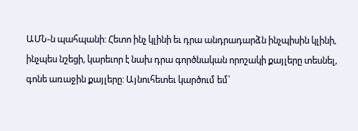ԱՄՆ-ն պահպանի: Հետո ինչ կլինի եւ դրա անդրադարձն ինչպիսին կլինի, ինչպես նշեցի, կարեւոր է նախ դրա գործնական որոշակի քայլերը տեսնել, գոնե առաջին քայլերը: Այնուհետեւ կարծում եմ՝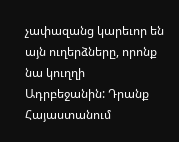չափազանց կարեւոր են այն ուղերձները, որոնք նա կուղղի Ադրբեջանին: Դրանք Հայաստանում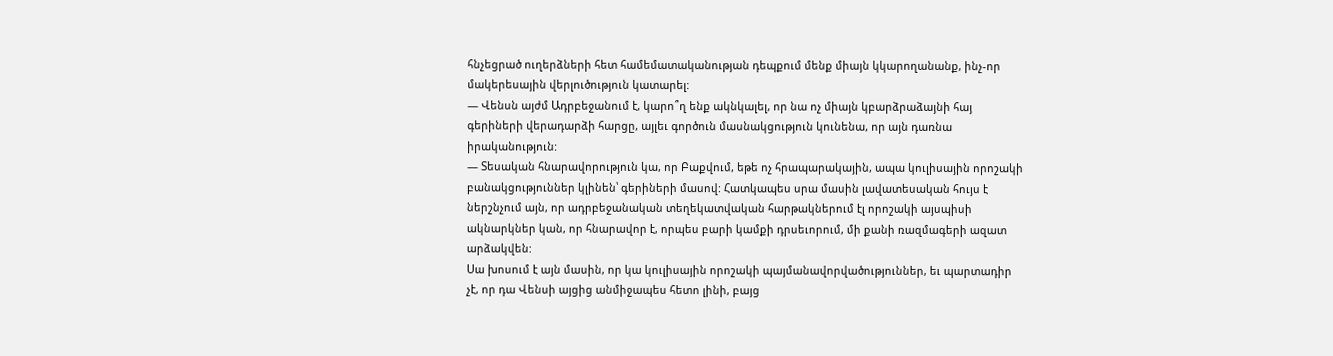հնչեցրած ուղերձների հետ համեմատականության դեպքում մենք միայն կկարողանանք, ինչ-որ մակերեսային վերլուծություն կատարել:
— Վենսն այժմ Ադրբեջանում է, կարո՞ղ ենք ակնկալել, որ նա ոչ միայն կբարձրաձայնի հայ գերիների վերադարձի հարցը, այլեւ գործուն մասնակցություն կունենա, որ այն դառնա իրականություն:
— Տեսական հնարավորություն կա, որ Բաքվում, եթե ոչ հրապարակային, ապա կուլիսային որոշակի բանակցություններ կլինեն՝ գերիների մասով: Հատկապես սրա մասին լավատեսական հույս է ներշնչում այն, որ ադրբեջանական տեղեկատվական հարթակներում էլ որոշակի այսպիսի ակնարկներ կան, որ հնարավոր է, որպես բարի կամքի դրսեւորում, մի քանի ռազմագերի ազատ արձակվեն:
Սա խոսում է այն մասին, որ կա կուլիսային որոշակի պայմանավորվածություններ, եւ պարտադիր չէ, որ դա Վենսի այցից անմիջապես հետո լինի, բայց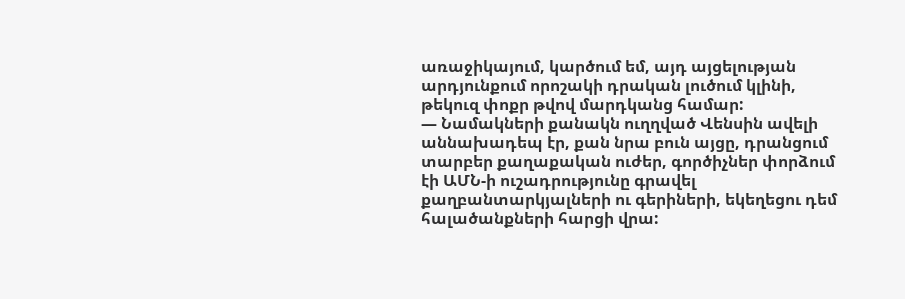առաջիկայում, կարծում եմ, այդ այցելության արդյունքում որոշակի դրական լուծում կլինի, թեկուզ փոքր թվով մարդկանց համար:
— Նամակների քանակն ուղղված Վենսին ավելի աննախադեպ էր, քան նրա բուն այցը, դրանցում տարբեր քաղաքական ուժեր, գործիչներ փորձում էի ԱՄՆ-ի ուշադրությունը գրավել քաղբանտարկյալների ու գերիների, եկեղեցու դեմ հալածանքների հարցի վրա: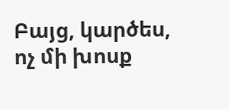Բայց, կարծես, ոչ մի խոսք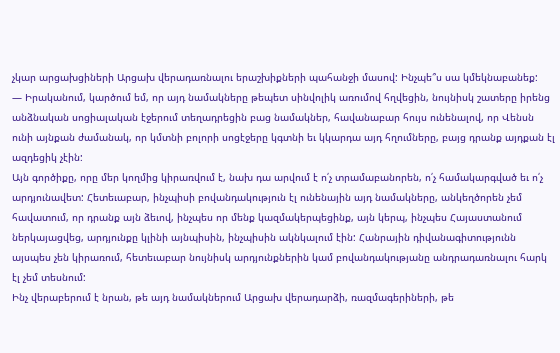չկար արցախցիների Արցախ վերադառնալու երաշխիքների պահանջի մասով: Ինչպե՞ս սա կմեկնաբանեք:
— Իրականում, կարծում եմ, որ այդ նամակները թեպետ սինվոլիկ առումով հղվեցին, նույնիսկ շատերը իրենց անձնական սոցիալական էջերում տեղադրեցին բաց նամակներ, հավանաբար հույս ունենալով, որ Վենսն ունի այնքան ժամանակ, որ կմտնի բոլորի սոցէջերը կգտնի եւ կկարդա այդ հղումները, բայց դրանք այդքան էլ ազդեցիկ չէին:
Այն գործիքը, որը մեր կողմից կիրառվում է, նախ դա արվում է ո՛չ տրամաբանորեն, ո՛չ համակարգված եւ ո՛չ արդյունավետ: Հետեւաբար, ինչպիսի բովանդակություն էլ ունենային այդ նամակները, անկեղծորեն չեմ հավատում, որ դրանք այն ձեւով, ինչպես որ մենք կազմակերպեցինք, այն կերպ, ինչպես Հայաստանում ներկայացվեց, արդյունքը կլինի այնպիսին, ինչպիսին ակնկալում էին: Հանրային դիվանագիտությունն այսպես չեն կիրառում, հետեւաբար նույնիսկ արդյունքներին կամ բովանդակությանը անդրադառնալու հարկ էլ չեմ տեսնում:
Ինչ վերաբերում է նրան, թե այդ նամակներում Արցախ վերադարձի, ռազմագերիների, թե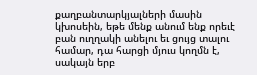քաղբանտարկյալների մասին կխոսեին, եթե մենք անում ենք որեւէ բան ուղղակի անելու եւ ցույց տալու համար, դա հարցի մյուս կողմն է, սակայն երբ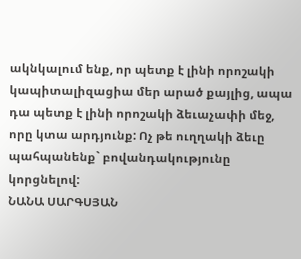ակնկալում ենք, որ պետք է լինի որոշակի կապիտալիզացիա մեր արած քայլից, ապա դա պետք է լինի որոշակի ձեւաչափի մեջ, որը կտա արդյունք: Ոչ թե ուղղակի ձեւը պահպանենք` բովանդակությունը կորցնելով:
ՆԱՆԱ ՍԱՐԳՍՅԱՆ